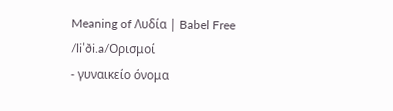Meaning of Λυδία | Babel Free
/liˈði.a/Ορισμοί
- γυναικείο όνομα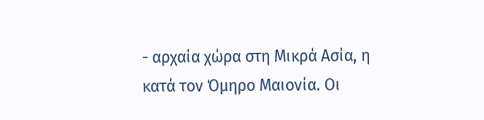- αρχαία χώρα στη Μικρά Ασία, η κατά τον Όμηρο Μαιονία. Οι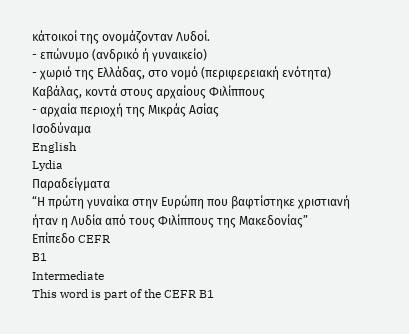κάτοικοί της ονομάζονταν Λυδοί.
- επώνυμο (ανδρικό ή γυναικείο)
- χωριό της Ελλάδας, στο νομό (περιφερειακή ενότητα) Καβάλας, κοντά στους αρχαίους Φιλίππους
- αρχαία περιοχή της Μικράς Ασίας
Ισοδύναμα
English
Lydia
Παραδείγματα
“Η πρώτη γυναίκα στην Ευρώπη που βαφτίστηκε χριστιανή ήταν η Λυδία από τους Φιλίππους της Μακεδονίας”
Επίπεδο CEFR
B1
Intermediate
This word is part of the CEFR B1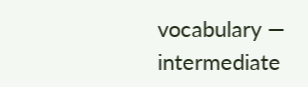vocabulary — intermediate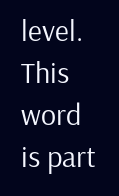level.
This word is part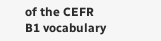of the CEFR B1 vocabulary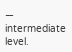— intermediate level.